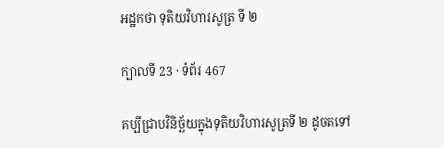អដ្ឋកថា ទុតិយវិហារសូត្រ ទី ២

ក្បាលទី 23 · ទំព័រ 467

គប្បីជ្រាបវិនិច្ឆ័យក្នុងទុតិយវិហារសូត្រទី ២ ដូចតទៅ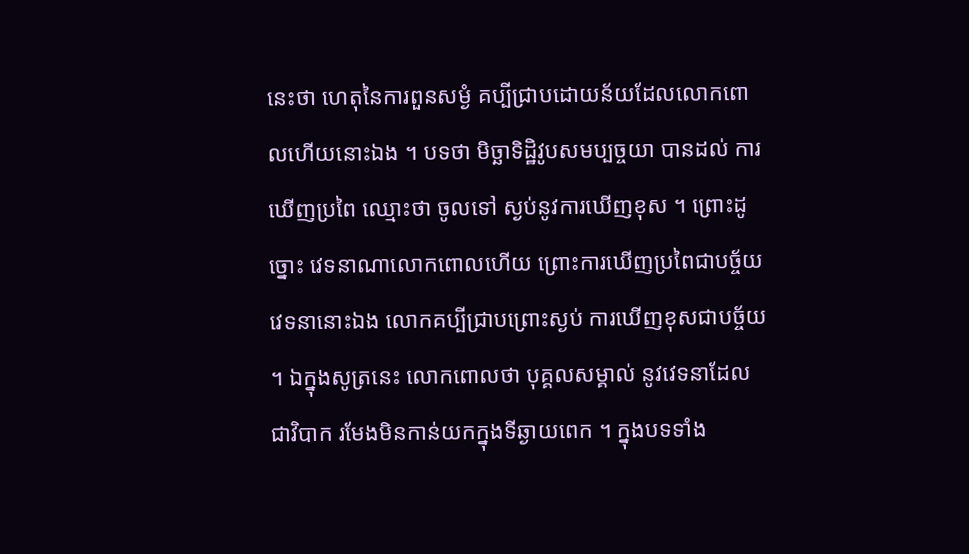នេះថា ហេតុនៃការពួនសម្ងំ គប្បីជ្រាបដោយន័យដែលលោកពោលហើយនោះឯង ។ បទថា មិច្ឆាទិដ្ឋិវូបសមប្បច្ចយា បានដល់ ការឃើញប្រពៃ ឈ្មោះថា ចូលទៅ ស្ងប់នូវការឃើញខុស ។ ព្រោះដូច្នោះ វេទនាណាលោកពោលហើយ ព្រោះការឃើញប្រពៃជាបច្ច័យ វេទនានោះឯង លោកគប្បីជ្រាបព្រោះស្ងប់ ការឃើញខុសជាបច្ច័យ ។ ឯក្នុងសូត្រនេះ លោកពោលថា បុគ្គលសម្គាល់ នូវវេទនាដែលជាវិបាក រមែងមិនកាន់យកក្នុងទីឆ្ងាយពេក ។ ក្នុងបទទាំង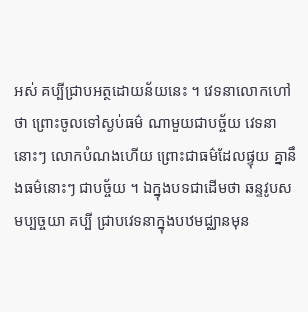អស់ គប្បីជ្រាបអត្ថដោយន័យនេះ ។ វេទនាលោកហៅថា ព្រោះចូលទៅស្ងប់ធម៌ ណាមួយជាបច្ច័យ វេទនានោះៗ លោកបំណងហើយ ព្រោះជាធម៌ដែលផ្ទុយ គ្នានឹងធម៌នោះៗ ជាបច្ច័យ ។ ឯក្នុងបទជាដើមថា ឆន្ទវូបសមប្បច្ចយា គប្បី ជ្រាបវេទនាក្នុងបឋមជ្ឈានមុន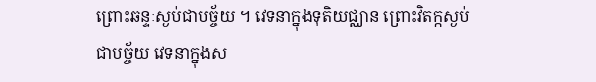ព្រោះឆន្ទៈស្ងប់ជាបច្ច័យ ។ វេទនាក្នុងទុតិយជ្ឈាន ព្រោះវិតក្កស្ងប់ជាបច្ច័យ វេទនាក្នុងស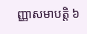ញ្ញាសមាបត្តិ ៦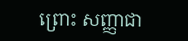ព្រោះ សញ្ញាជា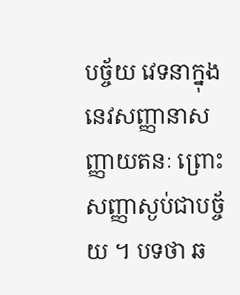បច្ច័យ វេទនាក្នុងនេវសញ្ញានាសញ្ញាយតនៈ ព្រោះសញ្ញាស្ងប់ជាបច្ច័យ ។ បទថា ឆ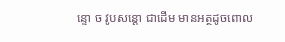ន្ទោ ច វូបសន្តោ ជាដើម មានអត្ថដូចពោល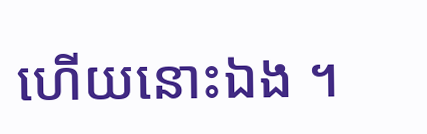ហើយនោះឯង ។